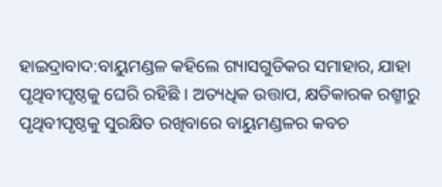ହାଇଦ୍ରାବାଦ:ବାୟୁମଣ୍ଡଳ କହିଲେ ଗ୍ୟାସଗୁଡିକର ସମାହାର, ଯାହା ପୃଥିବୀପୃଷ୍ଠକୁ ଘେରି ରହିଛି । ଅତ୍ୟଧିକ ଉତ୍ତାପ, କ୍ଷତିକାରକ ରଶ୍ମୀରୁ ପୃଥିବୀପୃଷ୍ଠକୁ ସୁରକ୍ଷିତ ରଖିବାରେ ବାୟୁମଣ୍ଡଳର କବଚ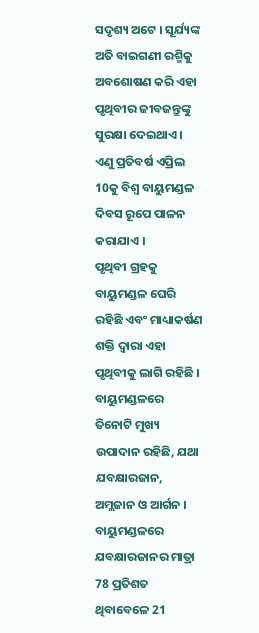ସଦୃଶ୍ୟ ଅଟେ । ସୂର୍ଯ୍ୟଙ୍କ ଅତି ବାଇଗଣୀ ରଶ୍ମିକୁ ଅବଶୋଷଣ କରି ଏହା ପୃଥିବୀର ଜୀବଜନ୍ତୁଙ୍କୁ ସୁରକ୍ଷା ଦେଇଥାଏ । ଏଣୁ ପ୍ରତିବର୍ଷ ଏପ୍ରିଲ 10କୁ ବିଶ୍ବ ବାୟୁମଣ୍ଡଳ ଦିବସ ରୂପେ ପାଳନ କରାଯାଏ ।
ପୃଥିବୀ ଗ୍ରହକୁ ବାୟୁମଣ୍ଡଳ ଘେରି ରହିଛି ଏବଂ ମାଧ୍ୟାକର୍ଷଣ ଶକ୍ତି ଦ୍ବାରା ଏହା ପୃଥିବୀକୁ ଲାଗି ରହିଛି । ବାୟୁମଣ୍ଡଳରେ ତିନୋଟି ମୁଖ୍ୟ ଉପାଦାନ ରହିଛି, ଯଥା ଯବକ୍ଷାରଜାନ, ଅମ୍ଲଜାନ ଓ ଆର୍ଗନ । ବାୟୁମଣ୍ଡଳରେ ଯବକ୍ଷାରଜାନର ମାତ୍ରା 78 ପ୍ରତିଶତ ଥିବାବେଳେ 21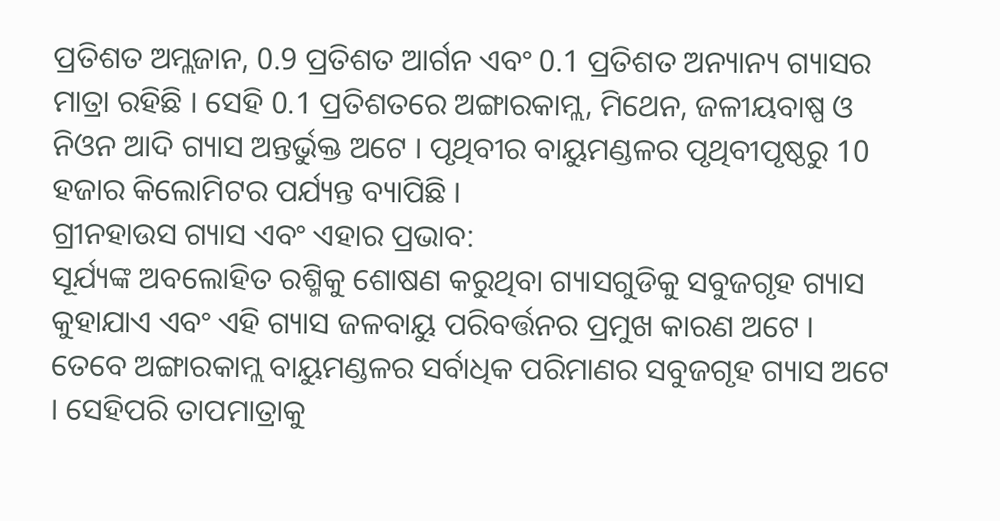ପ୍ରତିଶତ ଅମ୍ଲଜାନ, 0.9 ପ୍ରତିଶତ ଆର୍ଗନ ଏବଂ 0.1 ପ୍ରତିଶତ ଅନ୍ୟାନ୍ୟ ଗ୍ୟାସର ମାତ୍ରା ରହିଛି । ସେହି 0.1 ପ୍ରତିଶତରେ ଅଙ୍ଗାରକାମ୍ଲ, ମିଥେନ, ଜଳୀୟବାଷ୍ପ ଓ ନିଓନ ଆଦି ଗ୍ୟାସ ଅନ୍ତର୍ଭୁକ୍ତ ଅଟେ । ପୃଥିବୀର ବାୟୁମଣ୍ଡଳର ପୃଥିବୀପୃଷ୍ଠରୁ 10 ହଜାର କିଲୋମିଟର ପର୍ଯ୍ୟନ୍ତ ବ୍ୟାପିଛି ।
ଗ୍ରୀନହାଉସ ଗ୍ୟାସ ଏବଂ ଏହାର ପ୍ରଭାବ:
ସୂର୍ଯ୍ୟଙ୍କ ଅବଲୋହିତ ରଶ୍ମିକୁ ଶୋଷଣ କରୁଥିବା ଗ୍ୟାସଗୁଡିକୁ ସବୁଜଗୃହ ଗ୍ୟାସ କୁହାଯାଏ ଏବଂ ଏହି ଗ୍ୟାସ ଜଳବାୟୁ ପରିବର୍ତ୍ତନର ପ୍ରମୁଖ କାରଣ ଅଟେ । ତେବେ ଅଙ୍ଗାରକାମ୍ଲ ବାୟୁମଣ୍ଡଳର ସର୍ବାଧିକ ପରିମାଣର ସବୁଜଗୃହ ଗ୍ୟାସ ଅଟେ । ସେହିପରି ତାପମାତ୍ରାକୁ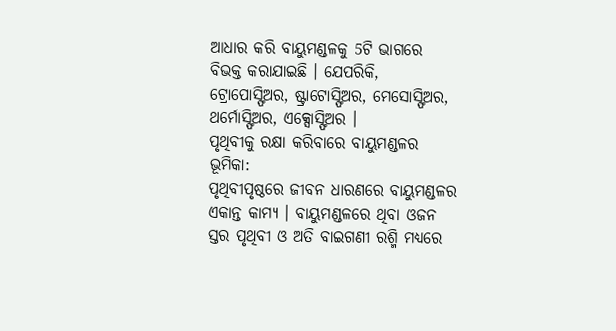ଆଧାର କରି ବାୟୁମଣ୍ଡଳକୁ 5ଟି ଭାଗରେ ବିଭକ୍ତ କରାଯାଇଛି । ଯେପରିକି, ଟ୍ରୋପୋସ୍ଫିଅର, ଷ୍ଟ୍ରାଟୋସ୍ଫିଅର, ମେସୋସ୍ଫିଅର, ଥର୍ମୋସ୍ଫିଅର, ଏକ୍ସୋସ୍ଫିଅର ।
ପୃଥିବୀକୁ ରକ୍ଷା କରିବାରେ ବାୟୁମଣ୍ଡଳର ଭୂମିକା:
ପୃଥିବୀପୃଷ୍ଠରେ ଜୀବନ ଧାରଣରେ ବାୟୁମଣ୍ଡଳର ଏକାନ୍ତ କାମ୍ୟ । ବାୟୁମଣ୍ଡଳରେ ଥିବା ଓଜନ ସ୍ତର ପୃଥିବୀ ଓ ଅତି ବାଇଗଣୀ ରଶ୍ମି ମଧ୍ୟରେ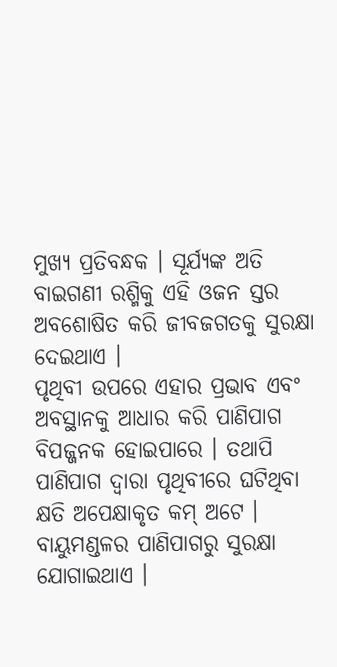ମୁଖ୍ୟ ପ୍ରତିବନ୍ଧକ । ସୂର୍ଯ୍ୟଙ୍କ ଅତି ବାଇଗଣୀ ରଶ୍ମିକୁ ଏହି ଓଜନ ସ୍ତର ଅବଶୋଷିତ କରି ଜୀବଜଗତକୁ ସୁରକ୍ଷା ଦେଇଥାଏ ।
ପୃଥିବୀ ଉପରେ ଏହାର ପ୍ରଭାବ ଏବଂ ଅବସ୍ଥାନକୁ ଆଧାର କରି ପାଣିପାଗ ବିପଜ୍ଜନକ ହୋଇପାରେ । ତଥାପି ପାଣିପାଗ ଦ୍ବାରା ପୃଥିବୀରେ ଘଟିଥିବା କ୍ଷତି ଅପେକ୍ଷାକୃତ କମ୍ ଅଟେ । ବାୟୁମଣ୍ଡଳର ପାଣିପାଗରୁ ସୁରକ୍ଷା ଯୋଗାଇଥାଏ ।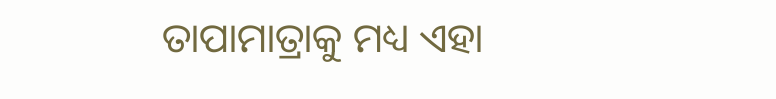ତାପାମାତ୍ରାକୁ ମଧ୍ୟ ଏହା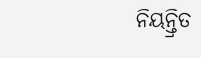ନିୟନ୍ତ୍ରିତ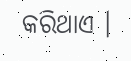କରିଥାଏ ।